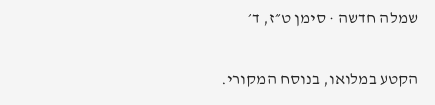שמלה חדשה · סימן ט״ז, ד׳

הקטע במלואו, בנוסח המקורי.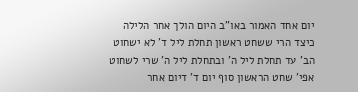יום אחד האמור באו"ב היום הולך אחר הלילה כיצד הרי ששחט ראשון תחלת ליל ד' לא ישחוט הב' עד תחלת ליל ה' ובתחלת ליל ה' שרי לשחוט אפי' שחט הראשון סוף יום ד' דיום אחר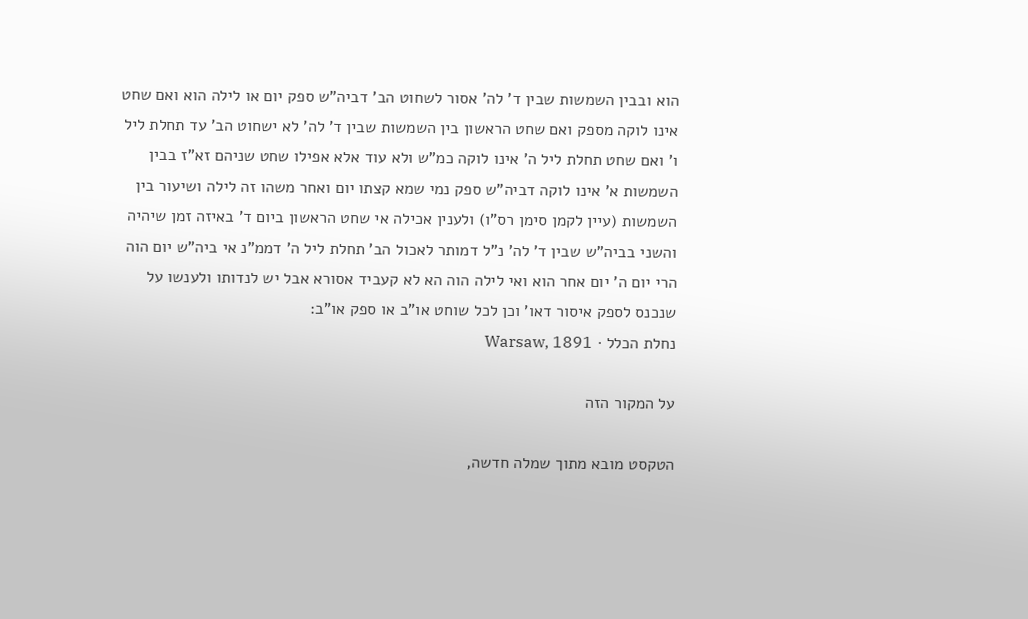הוא ובבין השמשות שבין ד' לה' אסור לשחוט הב' דביה"ש ספק יום או לילה הוא ואם שחט אינו לוקה מספק ואם שחט הראשון בין השמשות שבין ד' לה' לא ישחוט הב' עד תחלת ליל ו' ואם שחט תחלת ליל ה' אינו לוקה כמ"ש ולא עוד אלא אפילו שחט שניהם זא"ז בבין השמשות א' אינו לוקה דביה"ש ספק נמי שמא קצתו יום ואחר משהו זה לילה ושיעור בין השמשות (עיין לקמן סימן רס"ו) ולענין אכילה אי שחט הראשון ביום ד' באיזה זמן שיהיה והשני בביה"ש שבין ד' לה' נ"ל דמותר לאכול הב' תחלת ליל ה' דממ"נ אי ביה"ש יום הוה הרי יום ה' יום אחר הוא ואי לילה הוה הא לא קעביד אסורא אבל יש לנדותו ולענשו על שנכנס לספק איסור דאו' וכן לכל שוחט או"ב או ספק או"ב:
נחלת הכלל · Warsaw, 1891

על המקור הזה

הטקסט מובא מתוך שמלה חדשה,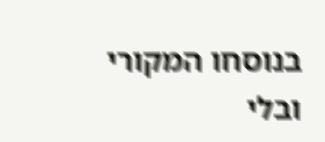בנוסחו המקורי ובלי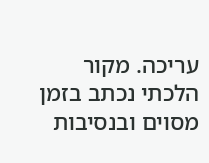עריכה. מקור הלכתי נכתב בזמן מסוים ובנסיבות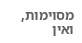מסוימות, ואין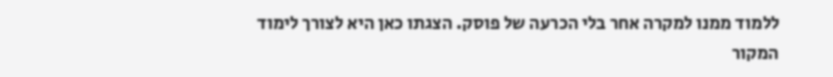ללמוד ממנו למקרה אחר בלי הכרעה של פוסק. הצגתו כאן היא לצורך לימוד המקור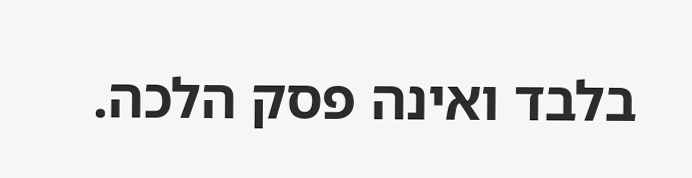בלבד ואינה פסק הלכה.